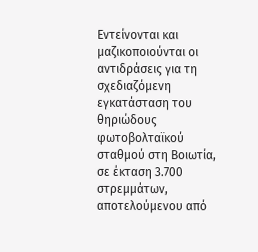Εντείνονται και μαζικοποιούνται οι αντιδράσεις για τη σχεδιαζόμενη εγκατάσταση του θηριώδους φωτοβολταϊκού σταθμού στη Βοιωτία, σε έκταση 3.700 στρεμμάτων, αποτελούμενου από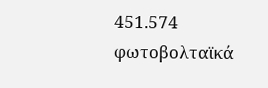451.574 φωτοβολταϊκά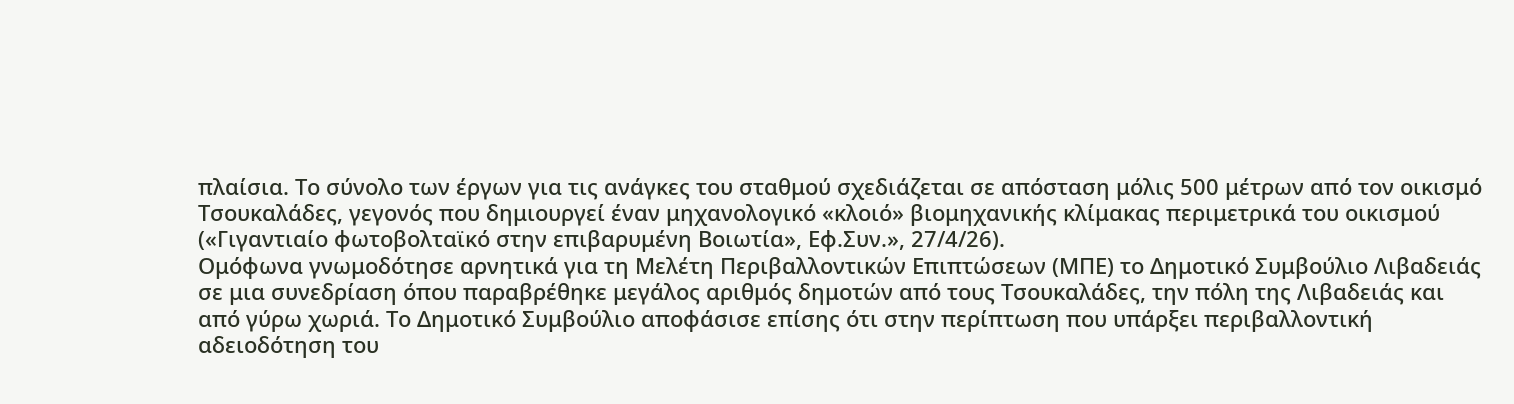πλαίσια. Το σύνολο των έργων για τις ανάγκες του σταθμού σχεδιάζεται σε απόσταση μόλις 500 μέτρων από τον οικισμό Τσουκαλάδες, γεγονός που δημιουργεί έναν μηχανολογικό «κλοιό» βιομηχανικής κλίμακας περιμετρικά του οικισμού («Γιγαντιαίο φωτοβολταϊκό στην επιβαρυμένη Βοιωτία», Εφ.Συν.», 27/4/26).
Ομόφωνα γνωμοδότησε αρνητικά για τη Μελέτη Περιβαλλοντικών Επιπτώσεων (ΜΠΕ) το Δημοτικό Συμβούλιο Λιβαδειάς σε μια συνεδρίαση όπου παραβρέθηκε μεγάλος αριθμός δημοτών από τους Τσουκαλάδες, την πόλη της Λιβαδειάς και από γύρω χωριά. Το Δημοτικό Συμβούλιο αποφάσισε επίσης ότι στην περίπτωση που υπάρξει περιβαλλοντική αδειοδότηση του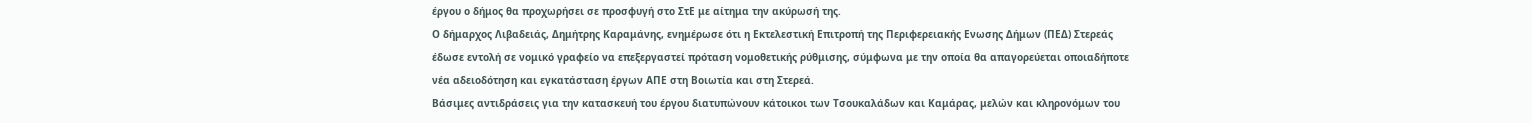έργου ο δήμος θα προχωρήσει σε προσφυγή στο ΣτΕ με αίτημα την ακύρωσή της.
Ο δήμαρχος Λιβαδειάς, Δημήτρης Καραμάνης, ενημέρωσε ότι η Εκτελεστική Επιτροπή της Περιφερειακής Ενωσης Δήμων (ΠΕΔ) Στερεάς έδωσε εντολή σε νομικό γραφείο να επεξεργαστεί πρόταση νομοθετικής ρύθμισης, σύμφωνα με την οποία θα απαγορεύεται οποιαδήποτε νέα αδειοδότηση και εγκατάσταση έργων ΑΠΕ στη Βοιωτία και στη Στερεά.
Βάσιμες αντιδράσεις για την κατασκευή του έργου διατυπώνουν κάτοικοι των Τσουκαλάδων και Καμάρας, μελών και κληρονόμων του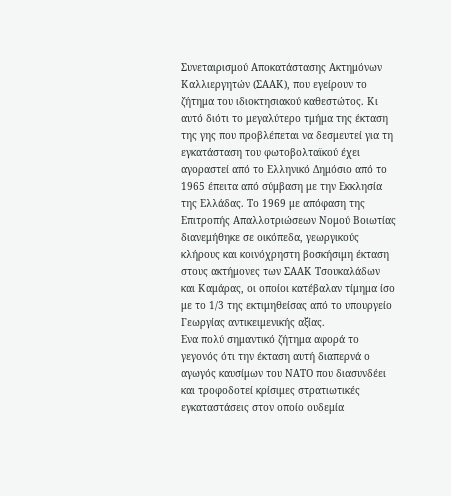Συνεταιρισμού Αποκατάστασης Ακτημόνων Καλλιεργητών (ΣΑΑΚ), που εγείρουν το ζήτημα του ιδιοκτησιακού καθεστώτος. Κι αυτό διότι το μεγαλύτερο τμήμα της έκταση της γης που προβλέπεται να δεσμευτεί για τη εγκατάσταση του φωτοβολταϊκού έχει αγοραστεί από το Ελληνικό Δημόσιο από το 1965 έπειτα από σύμβαση με την Εκκλησία της Ελλάδας. Το 1969 με απόφαση της Επιτροπής Απαλλοτριώσεων Νομού Βοιωτίας διανεμήθηκε σε οικόπεδα, γεωργικούς κλήρους και κοινόχρηστη βοσκήσιμη έκταση στους ακτήμονες των ΣΑΑΚ Τσουκαλάδων και Καμάρας, οι οποίοι κατέβαλαν τίμημα ίσο με το 1/3 της εκτιμηθείσας από το υπουργείο Γεωργίας αντικειμενικής αξίας.
Ενα πολύ σημαντικό ζήτημα αφορά το γεγονός ότι την έκταση αυτή διαπερνά ο αγωγός καυσίμων του ΝΑΤΟ που διασυνδέει και τροφοδοτεί κρίσιμες στρατιωτικές εγκαταστάσεις στον οποίο ουδεμία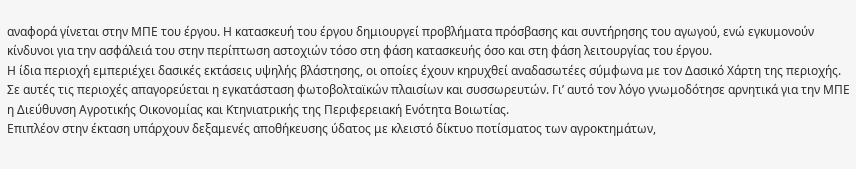αναφορά γίνεται στην ΜΠΕ του έργου. Η κατασκευή του έργου δημιουργεί προβλήματα πρόσβασης και συντήρησης του αγωγού, ενώ εγκυμονούν κίνδυνοι για την ασφάλειά του στην περίπτωση αστοχιών τόσο στη φάση κατασκευής όσο και στη φάση λειτουργίας του έργου.
Η ίδια περιοχή εμπεριέχει δασικές εκτάσεις υψηλής βλάστησης, οι οποίες έχουν κηρυχθεί αναδασωτέες σύμφωνα με τον Δασικό Χάρτη της περιοχής. Σε αυτές τις περιοχές απαγορεύεται η εγκατάσταση φωτοβολταϊκών πλαισίων και συσσωρευτών. Γι’ αυτό τον λόγο γνωμοδότησε αρνητικά για την ΜΠΕ η Διεύθυνση Αγροτικής Οικονομίας και Κτηνιατρικής της Περιφερειακή Ενότητα Βοιωτίας.
Επιπλέον στην έκταση υπάρχουν δεξαμενές αποθήκευσης ύδατος με κλειστό δίκτυο ποτίσματος των αγροκτημάτων,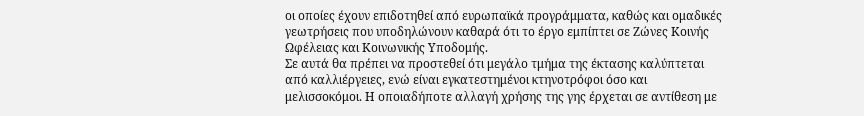οι οποίες έχουν επιδοτηθεί από ευρωπαϊκά προγράμματα, καθώς και ομαδικές γεωτρήσεις που υποδηλώνουν καθαρά ότι το έργο εμπίπτει σε Ζώνες Κοινής Ωφέλειας και Κοινωνικής Υποδομής.
Σε αυτά θα πρέπει να προστεθεί ότι μεγάλο τμήμα της έκτασης καλύπτεται από καλλιέργειες, ενώ είναι εγκατεστημένοι κτηνοτρόφοι όσο και μελισσοκόμοι. Η οποιαδήποτε αλλαγή χρήσης της γης έρχεται σε αντίθεση με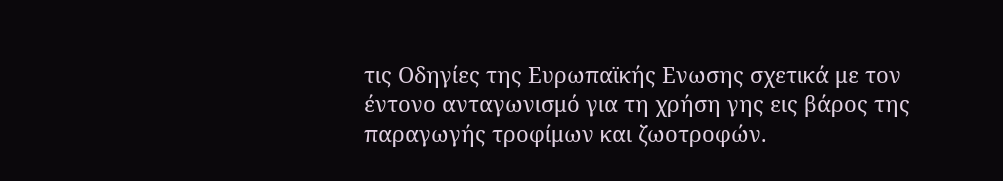τις Οδηγίες της Ευρωπαϊκής Ενωσης σχετικά με τον έντονο ανταγωνισμό για τη χρήση γης εις βάρος της παραγωγής τροφίμων και ζωοτροφών.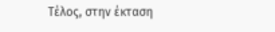Τέλος, στην έκταση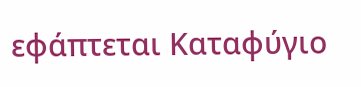εφάπτεται Καταφύγιο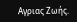Αγριας Ζωής.